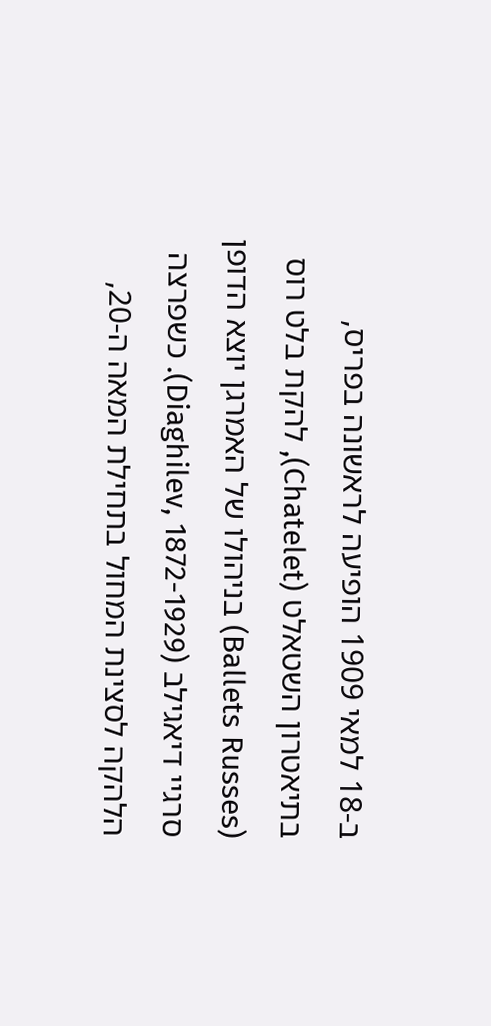ב-18 למאי 1909 הופיעה לראשונה בפריס, בתיאטרון השטאלט (Chatelet), להקת בלט רוס (Ballets Russes) בניהולו של האמרגן יוצא הדופן סרגיי דיאגילב (Diaghilev, 1872-1929). כשפרצה הלהקה לסצינת המחול בתחילת המאה ה-20,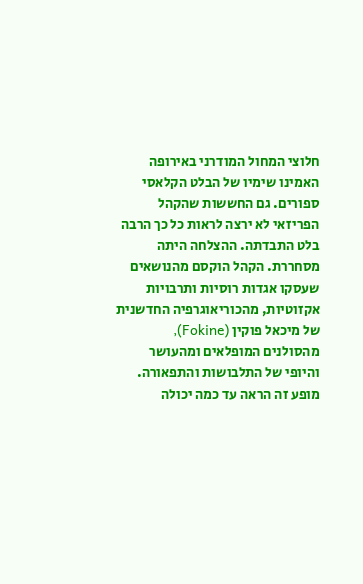חלוצי המחול המודרני באירופה האמינו שימיו של הבלט הקלאסי ספורים. גם החששות שהקהל הפריזאי לא ירצה לראות כל כך הרבה בלט התבדתה. ההצלחה היתה מסחררת. הקהל הוקסם מהנושאים שעסקו אגדות רוסיות ותרבויות אקזוטיות, מהכוריאוגרפיה החדשנית של מיכאל פוקין (Fokine), מהסולנים המופלאים ומהעושר והיופי של התלבושות והתפאורה. מופע זה הראה עד כמה יכולה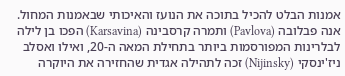אמנות הבלט להכיל בתוכה את הנועז והאיכותי שבאמנות המחול. אנה פבלובה (Pavlova) ותמרה קרסבינה (Karsavina) הפכו בן לילה לבלרינות המפורסמות ביותר בתחילת המאה ה-20, ואילו ואסלב ניז'ינסקי (Nijinsky) זכה לתהילה אגדית שהחזירה את היוקרה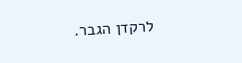לרקדן הגבר.